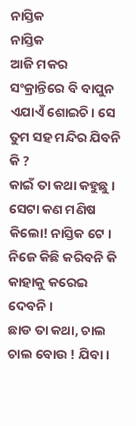ନାସ୍ତିକ
ନାସ୍ତିକ
ଆଜି ମକର ସଂକ୍ରାନ୍ତିରେ ବି ବାପୁନ ଏଯାଏଁ ଶୋଇଚି। ସେ ତୁମ ସହ ମନ୍ଦିର ଯିବନି କି ?
କାଇଁ ତା କଥା କହୁଛୁ । ସେଟା କଣ ମଣିଷ କିଲୋ! ନାସ୍ତିକ ଟେ । ନିଜେ କିଛି କରିବନି କି କାହାକୁ କରେଇ ଦେବନି ।
ଛାଡ ତା କଥା, ଚାଲ ଚାଲ ବୋଉ ! ଯିବା।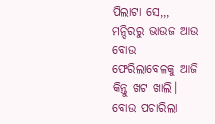ପିଲାଟା ସେ,,,
ମନ୍ଦିରରୁ ଭାଉଜ ଆଉ ବୋଉ ଫେରିଲାବେଳକୁ ଆଜି କିନ୍ତୁ ଖଟ ଖାଲି। ବୋଉ ପଚାରିଲା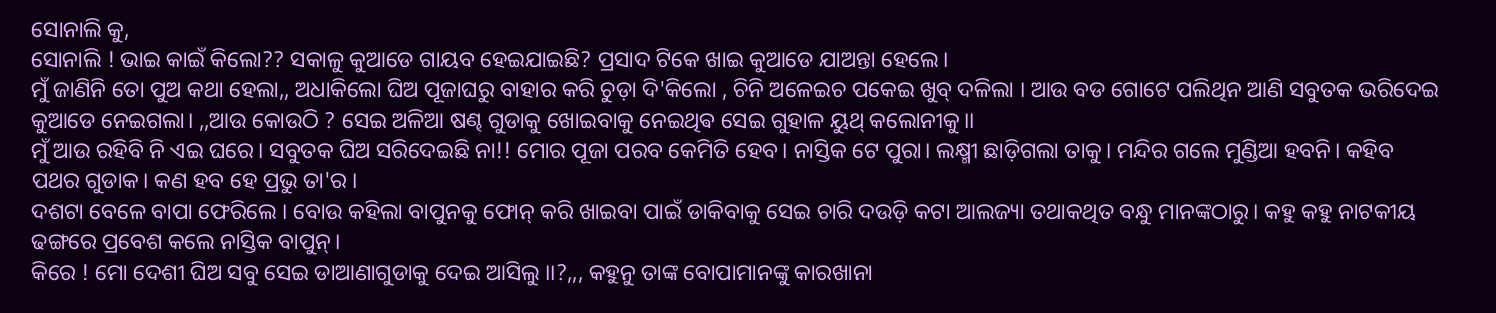ସୋନାଲି କୁ,
ସୋନାଲି ! ଭାଇ କାଇଁ କିଲୋ?? ସକାଳୁ କୁଆଡେ ଗାୟବ ହେଇଯାଇଛି? ପ୍ରସାଦ ଟିକେ ଖାଇ କୁଆଡେ ଯାଅନ୍ତା ହେଲେ।
ମୁଁ ଜାଣିନି ତୋ ପୁଅ କଥା ହେଲା,, ଅଧାକିଲୋ ଘିଅ ପୂଜାଘରୁ ବାହାର କରି ଚୁଡ଼ା ଦି'କିଲୋ , ଚିନି ଅଳେଇଚ ପକେଇ ଖୁବ୍ ଦଳିଲା । ଆଉ ବଡ ଗୋଟେ ପଲିଥିନ ଆଣି ସବୁତକ ଭରିଦେଇ କୁଆଡେ ନେଇଗଲା। ,,ଆଉ କୋଉଠି ? ସେଇ ଅଳିଆ ଷଣ୍ଢ ଗୁଡାକୁ ଖୋଇବାକୁ ନେଇଥିଵ ସେଇ ଗୁହାଳ ୟୁଥ୍ କଲୋନୀକୁ।।
ମୁଁ ଆଉ ରହିବି ନି ଏଇ ଘରେ। ସବୁତକ ଘିଅ ସରିଦେଇଛି ନା!! ମୋର ପୂଜା ପରବ କେମିତି ହେବ। ନାସ୍ତିକ ଟେ ପୁରା। ଲକ୍ଷ୍ମୀ ଛାଡ଼ିଗଲା ତାକୁ। ମନ୍ଦିର ଗଲେ ମୁଣ୍ଡିଆ ହବନି। କହିବ ପଥର ଗୁଡାକ। କଣ ହବ ହେ ପ୍ରଭୁ ତା'ର ।
ଦଶଟା ବେଳେ ବାପା ଫେରିଲେ । ବୋଉ କହିଲା ବାପୁନକୁ ଫୋନ୍ କରି ଖାଇବା ପାଇଁ ଡାକିବାକୁ ସେଇ ଚାରି ଦଉଡ଼ି କଟା ଆଲଜ୍ୟା ତଥାକଥିତ ବନ୍ଧୁ ମାନଙ୍କଠାରୁ। କହୁ କହୁ ନାଟକୀୟ ଢଙ୍ଗରେ ପ୍ରବେଶ କଲେ ନାସ୍ତିକ ବାପୁନ୍।
କିରେ ! ମୋ ଦେଶୀ ଘିଅ ସବୁ ସେଇ ଡାଆଣାଗୁଡାକୁ ଦେଇ ଆସିଲୁ ।।?,,, କହୁନୁ ତାଙ୍କ ବୋପାମାନଙ୍କୁ କାରଖାନା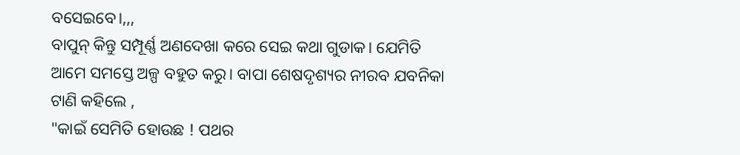ବସେଇବେ।,,,
ବାପୁନ୍ କିନ୍ତୁ ସମ୍ପୂର୍ଣ୍ଣ ଅଣଦେଖା କରେ ସେଇ କଥା ଗୁଡାକ। ଯେମିତି ଆମେ ସମସ୍ତେ ଅଳ୍ପ ବହୁତ କରୁ। ବାପା ଶେଷଦୃଶ୍ୟର ନୀରବ ଯବନିକା ଟାଣି କହିଲେ ,
"କାଇଁ ସେମିତି ହୋଉଛ ! ପଥର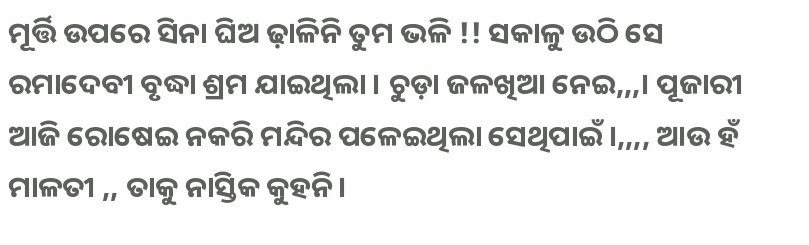ମୂର୍ତ୍ତି ଉପରେ ସିନା ଘିଅ ଢ଼ାଳିନି ତୁମ ଭଳି !! ସକାଳୁ ଉଠି ସେ ରମାଦେବୀ ବୃଦ୍ଧା ଶ୍ରମ ଯାଇଥିଲା । ଚୁଡ଼ା ଜଳଖିଆ ନେଇ,,,। ପୂଜାରୀ ଆଜି ରୋଷେଇ ନକରି ମନ୍ଦିର ପଳେଇଥିଲା ସେଥିପାଇଁ।,,,, ଆଉ ହଁ ମାଳତୀ ,, ତାକୁ ନାସ୍ତିକ କୁହନି।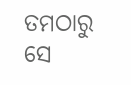ତମଠାରୁ ସେ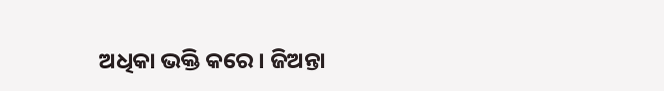ଅଧିକା ଭକ୍ତି କରେ । ଜିଅନ୍ତା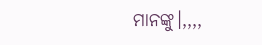ମାନଙ୍କୁ।,,,,